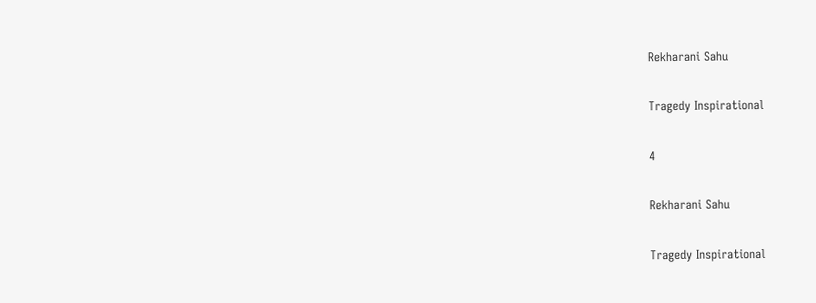Rekharani Sahu

Tragedy Inspirational

4

Rekharani Sahu

Tragedy Inspirational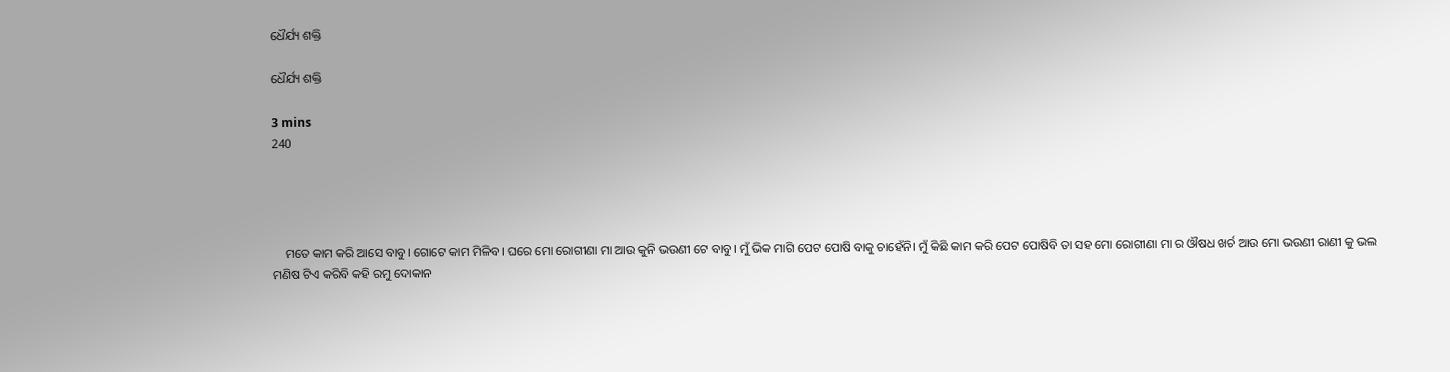ଧୈର୍ଯ୍ୟ ଶକ୍ତି

ଧୈର୍ଯ୍ୟ ଶକ୍ତି

3 mins
240




    ମତେ କାମ କରି ଆସେ ବାବୁ। ଗୋଟେ କାମ ମିଳିବ। ଘରେ ମୋ ରୋଗୀଣା ମା ଆଉ କୁନି ଭଉଣୀ ଟେ ବାବୁ। ମୁଁ ଭିକ ମାଗି ପେଟ ପୋଷି ବାକୁ ଚାହେଁନି। ମୁଁ କିଛି କାମ କରି ପେଟ ପୋଷିବି ତା ସହ ମୋ ରୋଗୀଣା ମା ର ଔଷଧ ଖର୍ଚ ଆଉ ମୋ ଭଉଣୀ ରାଣୀ କୁ ଭଲ ମଣିଷ ଟିଏ କରିବି କହି ରମୁ ଦୋକାନ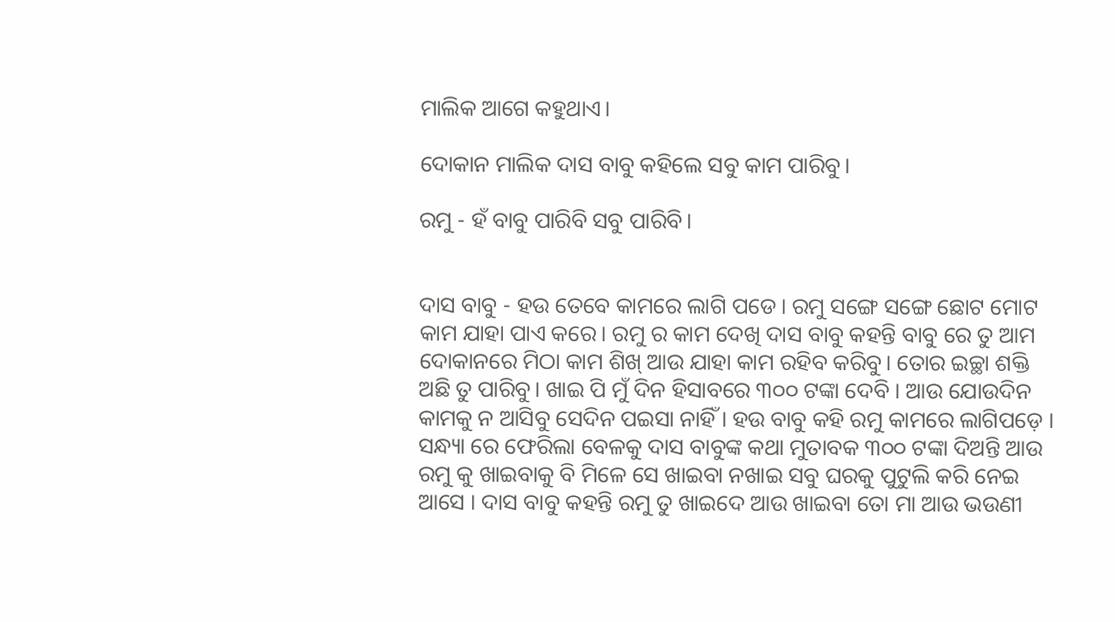ମାଲିକ ଆଗେ କହୁଥାଏ।

ଦୋକାନ ମାଲିକ ଦାସ ବାବୁ କହିଲେ ସବୁ କାମ ପାରିବୁ।

ରମୁ - ହଁ ବାବୁ ପାରିବି ସବୁ ପାରିବି।


ଦାସ ବାବୁ - ହଉ ତେବେ କାମରେ ଲାଗି ପଡେ। ରମୁ ସଙ୍ଗେ ସଙ୍ଗେ ଛୋଟ ମୋଟ କାମ ଯାହା ପାଏ କରେ। ରମୁ ର କାମ ଦେଖି ଦାସ ବାବୁ କହନ୍ତି ବାବୁ ରେ ତୁ ଆମ ଦୋକାନରେ ମିଠା କାମ ଶିଖ୍ ଆଉ ଯାହା କାମ ରହିବ କରିବୁ। ତୋର ଇଚ୍ଛା ଶକ୍ତି ଅଛି ତୁ ପାରିବୁ। ଖାଇ ପି ମୁଁ ଦିନ ହିସାବରେ ୩୦୦ ଟଙ୍କା ଦେବି । ଆଉ ଯୋଉଦିନ କାମକୁ ନ ଆସିବୁ ସେଦିନ ପଇସା ନାହିଁ । ହଉ ବାବୁ କହି ରମୁ କାମରେ ଲାଗିପଡ଼େ । ସନ୍ଧ୍ୟା ରେ ଫେରିଲା ବେଳକୁ ଦାସ ବାବୁଙ୍କ କଥା ମୁତାବକ ୩୦୦ ଟଙ୍କା ଦିଅନ୍ତି ଆଉ ରମୁ କୁ ଖାଇବାକୁ ବି ମିଳେ ସେ ଖାଇବା ନଖାଇ ସବୁ ଘରକୁ ପୁଟୁଲି କରି ନେଇ ଆସେ । ଦାସ ବାବୁ କହନ୍ତି ରମୁ ତୁ ଖାଇଦେ ଆଉ ଖାଇବା ତୋ ମା ଆଉ ଭଉଣୀ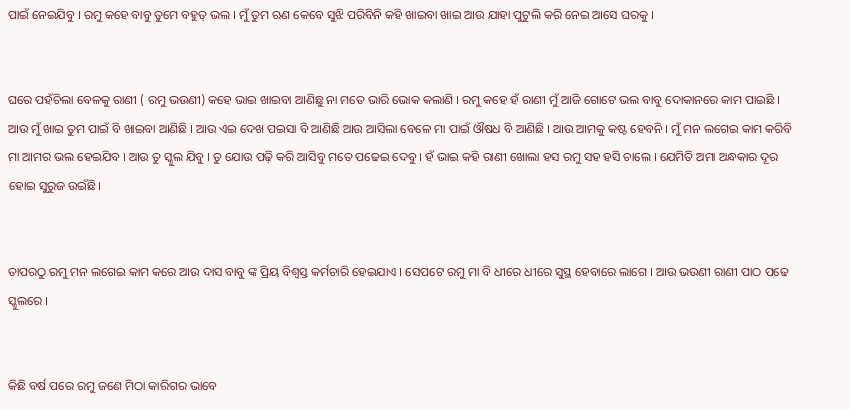ପାଇଁ ନେଇଯିବୁ । ରମୁ କହେ ବାବୁ ତୁମେ ବହୁତ୍ ଭଲ । ମୁଁ ତୁମ ଋଣ କେବେ ସୁଝି ପରିବିନି କହି ଖାଇବା ଖାଇ ଆଉ ଯାହା ପୁଟୁଲି କରି ନେଇ ଆସେ ଘରକୁ ।


ଘରେ ପହଁଚିଲା ବେଳକୁ ରାଣୀ ( ରମୁ ଭଉଣୀ) କହେ ଭାଇ ଖାଇବା ଆଣିଛୁ ନା ମତେ ଭାରି ଭୋକ କଲାଣି । ରମୁ କହେ ହଁ ରାଣୀ ମୁଁ ଆଜି ଗୋଟେ ଭଲ ବାବୁ ଦୋକାନରେ କାମ ପାଇଛି । ଆଉ ମୁଁ ଖାଇ ତୁମ ପାଇଁ ବି ଖାଇବା ଆଣିଛି । ଆଉ ଏଇ ଦେଖ ପଇସା ବି ଆଣିଛି ଆଉ ଆସିଲା ବେଳେ ମା ପାଇଁ ଔଷଧ ବି ଆଣିଛି । ଆଉ ଆମକୁ କଷ୍ଟ ହେବନି । ମୁଁ ମନ ଲଗେଇ କାମ କରିବି ମା ଆମର ଭଲ ହେଇଯିବ । ଆଉ ତୁ ସ୍କୁଲ ଯିବୁ । ତୁ ଯୋଉ ପଢ଼ି କରି ଆସିବୁ ମତେ ପଢେଇ ଦେବୁ । ହଁ ଭାଇ କହି ରାଣୀ ଖୋଲା ହସ ରମୁ ସହ ହସି ଚାଲେ । ଯେମିତି ଅମା ଅନ୍ଧକାର ଦୂର ହୋଇ ସୁରୁଜ ଉଇଁଛି।


ତାପରଠୁ ରମୁ ମନ ଲଗେଇ କାମ କରେ ଆଉ ଦାସ ବାବୁ ଙ୍କ ପ୍ରିୟ ବିଶ୍ୱସ୍ତ କର୍ମଚାରି ହେଇଯାଏ । ସେପଟେ ରମୁ ମା ବି ଧୀରେ ଧୀରେ ସୁସ୍ଥ ହେବାରେ ଲାଗେ । ଆଉ ଭଉଣୀ ରାଣୀ ପାଠ ପଢେ ସ୍କୁଲରେ ।


କିଛି ବର୍ଷ ପରେ ରମୁ ଜଣେ ମିଠା କାରିଗର ଭାବେ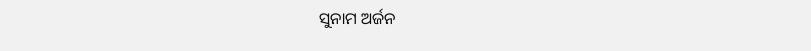ସୁନାମ ଅର୍ଜନ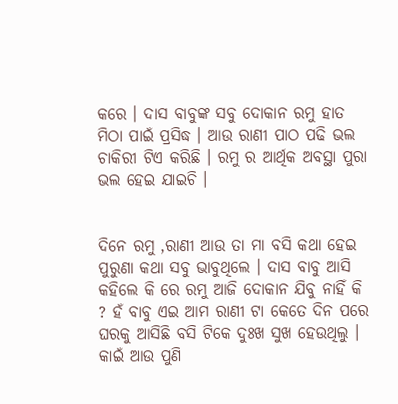କରେ । ଦାସ ବାବୁଙ୍କ ସବୁ ଦୋକାନ ରମୁ ହାତ ମିଠା ପାଇଁ ପ୍ରସିଦ୍ଧ । ଆଉ ରାଣୀ ପାଠ ପଢି ଭଲ ଚାକିରୀ ଟିଏ କରିଛି । ରମୁ ର ଆର୍ଥିକ ଅବସ୍ଥା ପୁରା ଭଲ ହେଇ ଯାଇଚି ।


ଦିନେ ରମୁ ,ରାଣୀ ଆଉ ତା ମା ବସି କଥା ହେଇ ପୁରୁଣା କଥା ସବୁ ଭାବୁଥିଲେ । ଦାସ ବାବୁ ଆସି କହିଲେ କି ରେ ରମୁ ଆଜି ଦୋକାନ ଯିବୁ ନାହିଁ କି ? ହଁ ବାବୁ ଏଇ ଆମ ରାଣୀ ଟା କେତେ ଦିନ ପରେ ଘରକୁ ଆସିଛି ବସି ଟିକେ ଦୁଃଖ ସୁଖ ହେଉଥିଲୁ । କାଇଁ ଆଉ ପୁଣି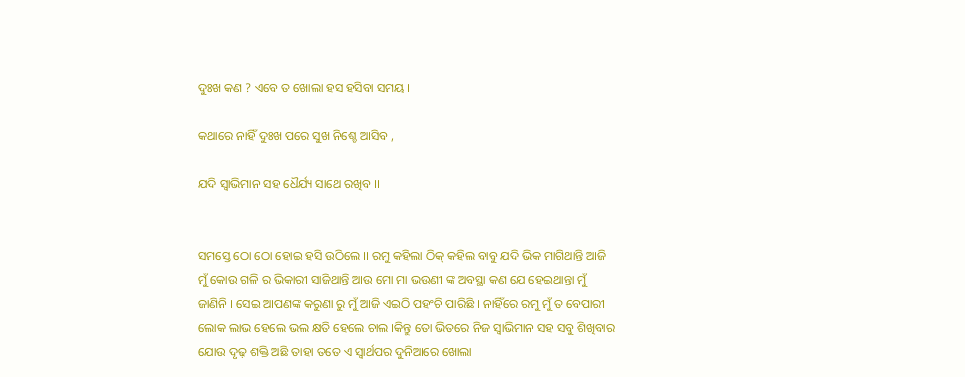ଦୁଃଖ କଣ ? ଏବେ ତ ଖୋଲା ହସ ହସିବା ସମୟ ।

କଥାରେ ନାହିଁ ଦୁଃଖ ପରେ ସୁଖ ନିଶ୍ଚେ ଆସିବ ,

ଯଦି ସ୍ୱାଭିମାନ ସହ ଧୈର୍ଯ୍ୟ ସାଥେ ରଖିବ ।।


ସମସ୍ତେ ଠୋ ଠୋ ହୋଇ ହସି ଉଠିଲେ ।। ରମୁ କହିଲା ଠିକ୍ କହିଲ ବାବୁ ଯଦି ଭିକ ମାଗିଥାନ୍ତି ଆଜି ମୁଁ କୋଉ ଗଳି ର ଭିକାରୀ ସାଜିଥାନ୍ତି ଆଉ ମୋ ମା ଭଉଣୀ ଙ୍କ ଅବସ୍ଥା କଣ ଯେ ହେଇଥାନ୍ତା ମୁଁ ଜାଣିନି । ସେଇ ଆପଣଙ୍କ କରୁଣା ରୁ ମୁଁ ଆଜି ଏଇଠି ପହଂଚି ପାରିଛି । ନାହିଁରେ ରମୁ ମୁଁ ତ ବେପାରୀ ଲୋକ ଲାଭ ହେଲେ ଭଲ କ୍ଷତି ହେଲେ ଚାଲ ।କିନ୍ତୁ ତୋ ଭିତରେ ନିଜ ସ୍ୱାଭିମାନ ସହ ସବୁ ଶିଖିବାର ଯୋଉ ଦୃଢ଼ ଶକ୍ତି ଅଛି ତାହା ତତେ ଏ ସ୍ୱାର୍ଥପର ଦୁନିଆରେ ଖୋଲା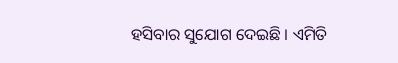ହସିବାର ସୁଯୋଗ ଦେଇଛି । ଏମିତି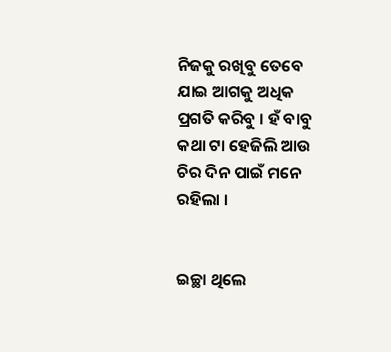ନିଜକୁ ରଖିବୁ ତେବେ ଯାଇ ଆଗକୁ ଅଧିକ ପ୍ରଗତି କରିବୁ । ହଁ ବାବୁ କଥା ଟା ହେଜିଲି ଆଉ ଚିର ଦିନ ପାଇଁ ମନେ ରହିଲା ।


ଇଚ୍ଛା ଥିଲେ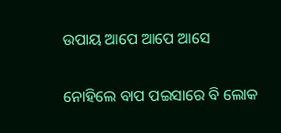ଉପାୟ ଆପେ ଆପେ ଆସେ

ନୋହିଲେ ବାପ ପଇସାରେ ବି ଲୋକ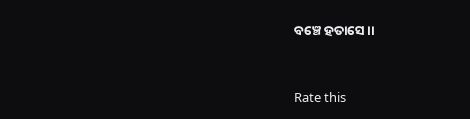ବଞ୍ଚେ ହତାସେ ।।



Rate this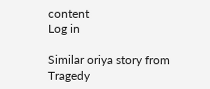content
Log in

Similar oriya story from Tragedy